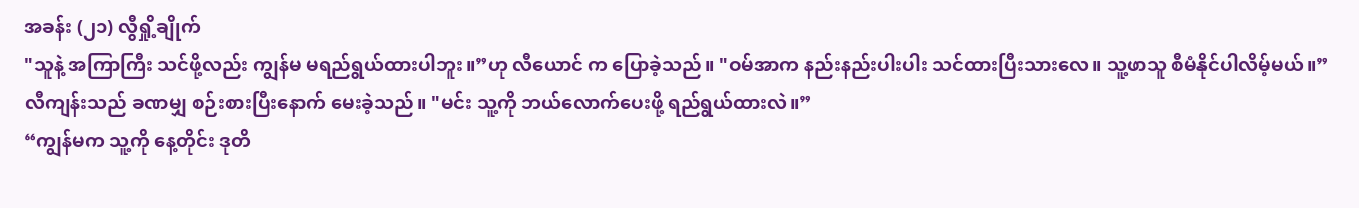အခန်း (၂၁) လွီရှို့ချိုက်
"သူနဲ့ အကြာကြီး သင်ဖို့လည်း ကျွန်မ မရည်ရွယ်ထားပါဘူး။”ဟု လီယောင် က ပြောခဲ့သည်။ "ဝမ်အာက နည်းနည်းပါးပါး သင်ထားပြီးသားလေ။ သူ့ဖာသူ စီမံနိုင်ပါလိမ့်မယ်။”
လီကျန်းသည် ခဏမျှ စဉ်းစားပြီးနောက် မေးခဲ့သည်။ "မင်း သူ့ကို ဘယ်လောက်ပေးဖို့ ရည်ရွယ်ထားလဲ။”
“ကျွန်မက သူ့ကို နေ့တိုင်း ဒုတိ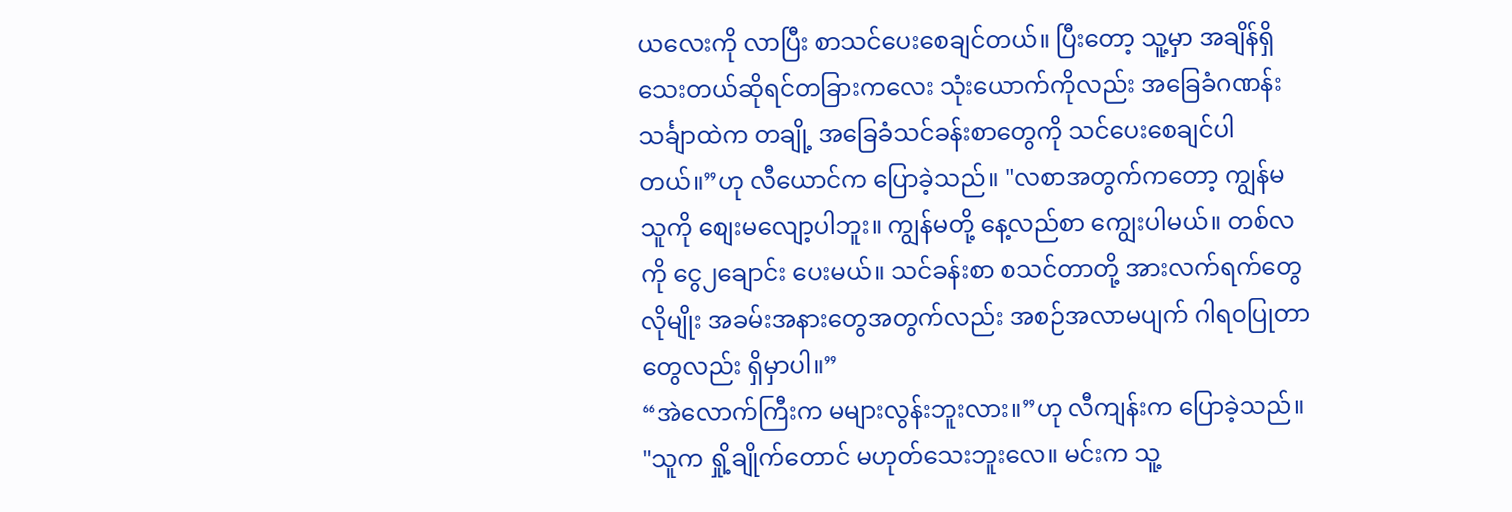ယလေးကို လာပြီး စာသင်ပေးစေချင်တယ်။ ပြီးတော့ သူ့မှာ အချိန်ရှိသေးတယ်ဆိုရင်တခြားကလေး သုံးယောက်ကိုလည်း အခြေခံဂဏန်းသင်္ချာထဲက တချို့ အခြေခံသင်ခန်းစာတွေကို သင်ပေးစေချင်ပါတယ်။”ဟု လီယောင်က ပြောခဲ့သည်။ "လစာအတွက်ကတော့ ကျွန်မ သူကို စျေးမလျော့ပါဘူး။ ကျွန်မတို့ နေ့လည်စာ ကျွေးပါမယ်။ တစ်လကို ငွေ၂ချောင်း ပေးမယ်။ သင်ခန်းစာ စသင်တာတို့ အားလက်ရက်တွေလိုမျိုး အခမ်းအနားတွေအတွက်လည်း အစဉ်အလာမပျက် ဂါရ၀ပြုတာတွေလည်း ရှိမှာပါ။”
“အဲလောက်ကြီးက မများလွန်းဘူးလား။”ဟု လီကျန်းက ပြောခဲ့သည်။ "သူက ရှို့ချိုက်တောင် မဟုတ်သေးဘူးလေ။ မင်းက သူ့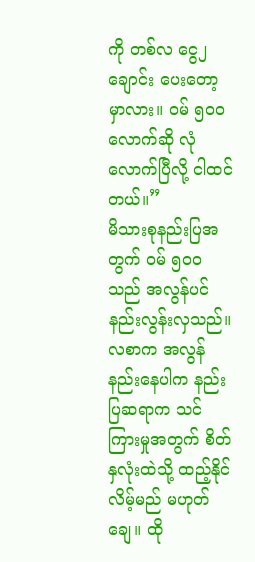ကို တစ်လ ငွေ၂ချောင်း ပေးတော့မှာလား။ ဝမ် ၅၀၀လောက်ဆို လုံလောက်ပြီလို့ ငါထင်တယ်။”
မိသားစုနည်းပြအတွက် ဝမ် ၅၀၀သည် အလွန်ပင် နည်းလွန်းလှသည်။
လစာက အလွန်နည်းနေပါက နည်းပြဆရာက သင်ကြားမှုအတွက် စိတ်နှလုံးထဲသို့ ထည့်နိုင်လိမ့်မည် မဟုတ်ချေ။ ထို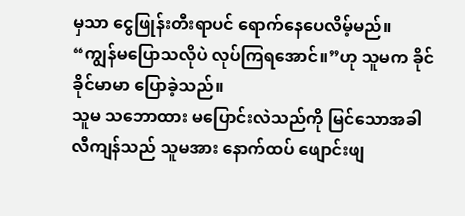မှသာ ငွေဖြုန်းတီးရာပင် ရောက်နေပေလိမ့်မည်။
“ကျွန်မပြောသလိုပဲ လုပ်ကြရအောင်။”ဟု သူမက ခိုင်ခိုင်မာမာ ပြောခဲ့သည်။
သူမ သဘောထား မပြောင်းလဲသည်ကို မြင်သောအခါ လီကျန်သည် သူမအား နောက်ထပ် ဖျောင်းဖျ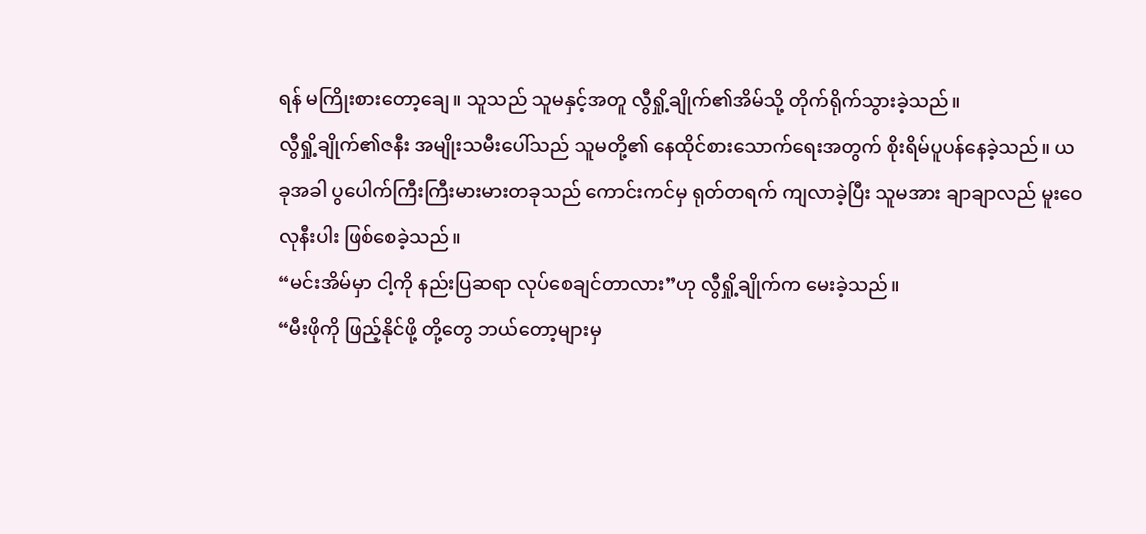ရန် မကြိုးစားတော့ချေ။ သူသည် သူမနှင့်အတူ လွီရှို့ချိုက်၏အိမ်သို့ တိုက်ရိုက်သွားခဲ့သည်။
လွီရှို့ချိုက်၏ဇနီး အမျိုးသမီးပေါ်သည် သူမတို့၏ နေထိုင်စားသောက်ရေးအတွက် စိုးရိမ်ပူပန်နေခဲ့သည်။ ယခုအခါ ပွပေါက်ကြီးကြီးမားမားတခုသည် ကောင်းကင်မှ ရုတ်တရက် ကျလာခဲ့ပြီး သူမအား ချာချာလည် မူးဝေလုနီးပါး ဖြစ်စေခဲ့သည်။
“မင်းအိမ်မှာ ငါ့ကို နည်းပြဆရာ လုပ်စေချင်တာလား”ဟု လွီရှို့ချိုက်က မေးခဲ့သည်။
“မီးဖိုကို ဖြည့်နိုင်ဖို့ တို့တွေ ဘယ်တော့များမှ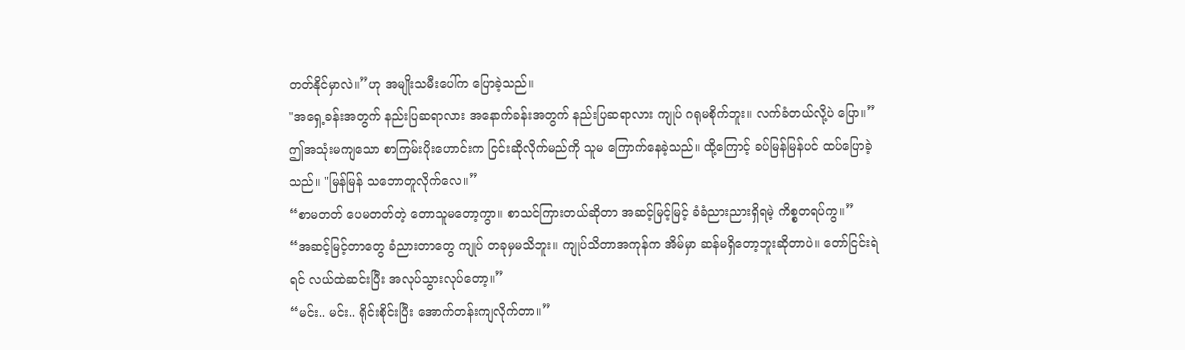တတ်နိုင်မှာလဲ။”ဟု အမျိုးသမီးပေါ်က ပြောခဲ့သည်။
"အရှေ့ခန်းအတွက် နည်းပြဆရာလား အနောက်ခန်းအတွက် နည်းပြဆရာလား ကျုပ် ဂရုမစိုက်ဘူး။ လက်ခံတယ်လို့ပဲ ပြော။” ဤအသုံးမကျသော စာကြမ်းပိုးဟောင်းက ငြင်းဆိုလိုက်မည်ကို သူမ ကြောက်နေခဲ့သည်။ ထို့ကြောင့် ခပ်မြန်မြန်ပင် ထပ်ပြောခဲ့သည်။ "မြန်မြန် သဘောတူလိုက်လေ။”
“စာမတတ် ပေမတတ်တဲ့ တောသူမတော့ကွာ။ စာသင်ကြားတယ်ဆိုတာ အဆင့်မြင့်မြင့် ခံခံညားညားရှိရမဲ့ ကိစ္စတရပ်ကွ။”
“အဆင့်မြင့်တာတွေ ခံညားတာတွေ ကျုပ် တခုမှမသိဘူး။ ကျုပ်သိတာအကုန်က အိမ်မှာ ဆန်မရှိတော့ဘူးဆိုတာပဲ။ တော်ငြင်းရဲရင် လယ်ထဲဆင်းပြီး အလုပ်သွားလုပ်တော့။”
“မင်း.. မင်း.. ရိုင်းစိုင်းပြီး အောက်တန်းကျလိုက်တာ။”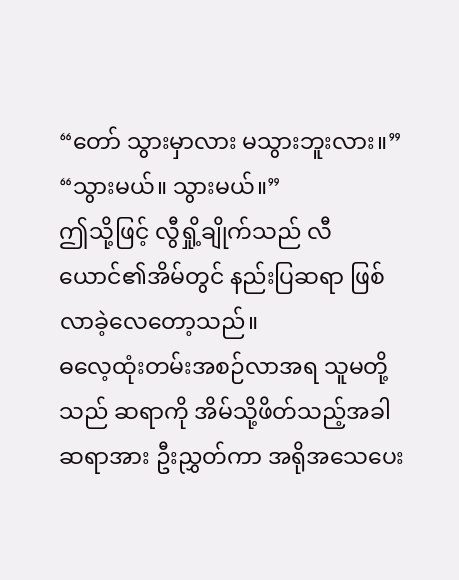“တော် သွားမှာလား မသွားဘူးလား။”
“သွားမယ်။ သွားမယ်။”
ဤသို့ဖြင့် လွီရှို့ချိုက်သည် လီယောင်၏အိမ်တွင် နည်းပြဆရာ ဖြစ်လာခဲ့လေတော့သည်။
ဓလေ့ထုံးတမ်းအစဉ်လာအရ သူမတို့သည် ဆရာကို အိမ်သို့ဖိတ်သည့်အခါ ဆရာအား ဦးညွှတ်ကာ အရိုအသေပေး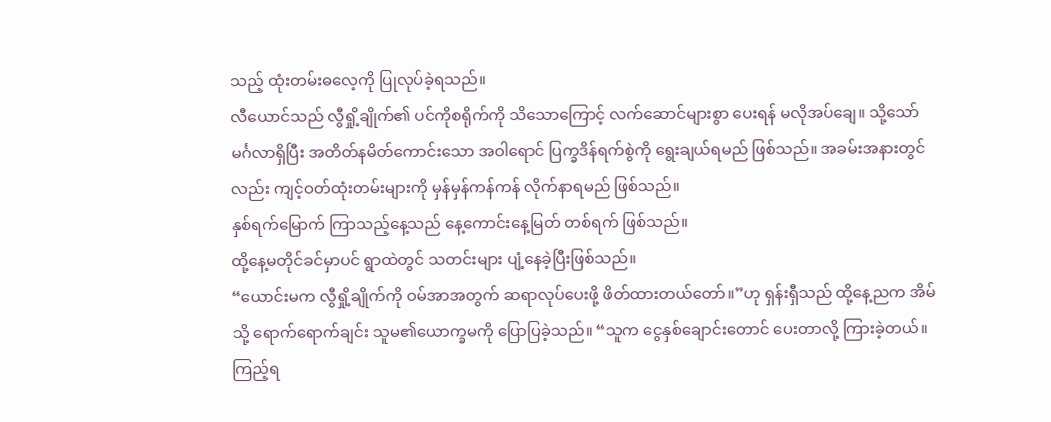သည့် ထုံးတမ်းဓလေ့ကို ပြုလုပ်ခဲ့ရသည်။
လီယောင်သည် လွီရှို့ချိုက်၏ ပင်ကိုစရိုက်ကို သိသောကြောင့် လက်ဆောင်များစွာ ပေးရန် မလိုအပ်ချေ။ သို့သော် မင်္ဂလာရှိပြီး အတိတ်နမိတ်ကောင်းသော အဝါရောင် ပြက္ခဒိန်ရက်စွဲကို ရွေးချယ်ရမည် ဖြစ်သည်။ အခမ်းအနားတွင်လည်း ကျင့်ဝတ်ထုံးတမ်းများကို မှန်မှန်ကန်ကန် လိုက်နာရမည် ဖြစ်သည်။
နှစ်ရက်မြောက် ကြာသည့်နေ့သည် နေ့ကောင်းနေ့မြတ် တစ်ရက် ဖြစ်သည်။
ထို့နေ့မတိုင်ခင်မှာပင် ရွာထဲတွင် သတင်းများ ပျံ့နေခဲ့ပြီးဖြစ်သည်။
“ယောင်းမက လွီရှို့ချိုက်ကို ဝမ်အာအတွက် ဆရာလုပ်ပေးဖို့ ဖိတ်ထားတယ်တော်။”ဟု ရှန်းရှီသည် ထို့နေ့ညက အိမ်သို့ ရောက်ရောက်ချင်း သူမ၏ယောက္ခမကို ပြောပြခဲ့သည်။ “သူက ငွေနှစ်ချောင်းတောင် ပေးတာလို့ ကြားခဲ့တယ်။ ကြည့်ရ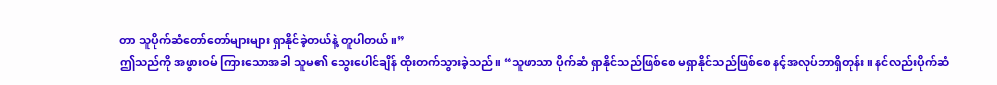တာ သူပိုက်ဆံတော်တော်များများ ရှာနိုင်ခဲ့တယ်နဲ့ တူပါတယ်။”
ဤသည်ကို အဖွားဝမ် ကြားသောအခါ သူမ၏ သွေးပေါင်ချိန် ထိုးတက်သွားခဲ့သည်။ “သူဖာသာ ပိုက်ဆံ ရှာနိုင်သည်ဖြစ်စေ မရှာနိုင်သည်ဖြစ်စေ နင့်အလုပ်ဘာရှိတုန်း။ နင်လည်းပိုက်ဆံ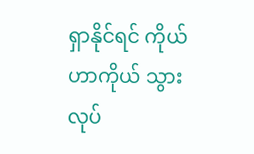ရှာနိုင်ရင် ကိုယ်ဟာကိုယ် သွားလုပ်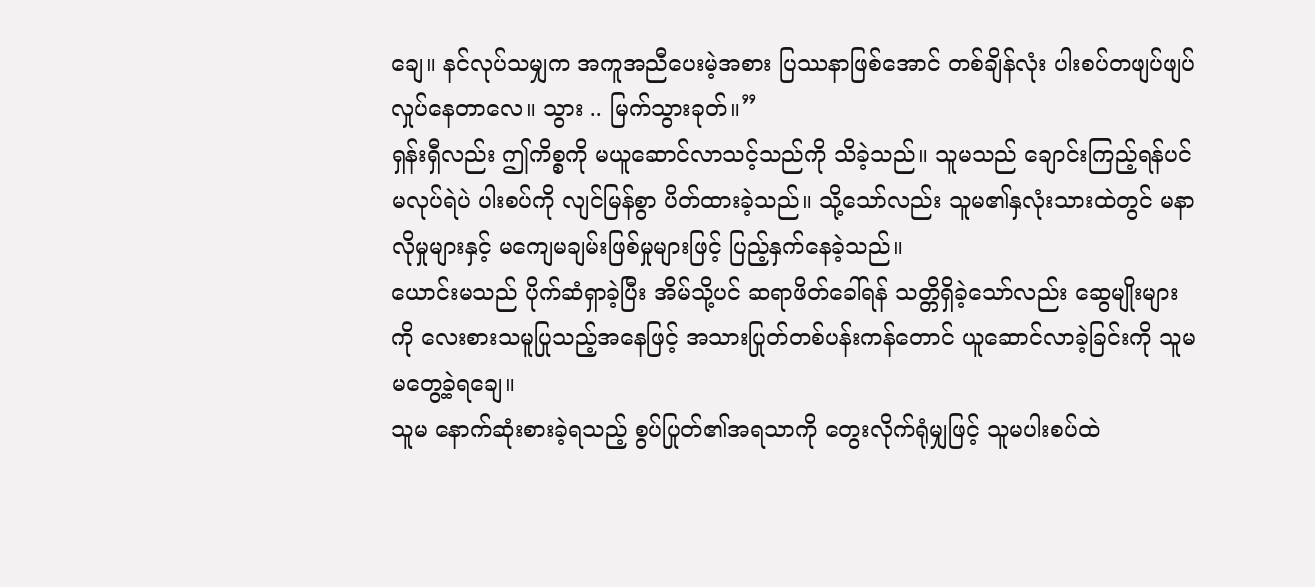ချေ။ နင်လုပ်သမျှက အကူအညီပေးမဲ့အစား ပြဿနာဖြစ်အောင် တစ်ချိန်လုံး ပါးစပ်တဖျပ်ဖျပ်လှုပ်နေတာလေ။ သွား .. မြက်သွားခုတ်။”
ရှန်းရှီလည်း ဤကိစ္စကို မယူဆောင်လာသင့်သည်ကို သိခဲ့သည်။ သူမသည် ချောင်းကြည့်ရန်ပင် မလုပ်ရဲပဲ ပါးစပ်ကို လျင်မြန်စွာ ပိတ်ထားခဲ့သည်။ သို့သော်လည်း သူမ၏နှလုံးသားထဲတွင် မနာလိုမှုများနှင့် မကျေမချမ်းဖြစ်မှုများဖြင့် ပြည့်နှက်နေခဲ့သည်။
ယောင်းမသည် ပိုက်ဆံရှာခဲ့ပြီး အိမ်သို့ပင် ဆရာဖိတ်ခေါ်ရန် သတ္တိရှိခဲ့သော်လည်း ဆွေမျိုးများကို လေးစားသမူပြုသည့်အနေဖြင့် အသားပြုတ်တစ်ပန်းကန်တောင် ယူဆောင်လာခဲ့ခြင်းကို သူမ မတွေ့ခဲ့ရချေ။
သူမ နောက်ဆုံးစားခဲ့ရသည့် စွပ်ပြုတ်၏အရသာကို တွေးလိုက်ရုံမျှဖြင့် သူမပါးစပ်ထဲ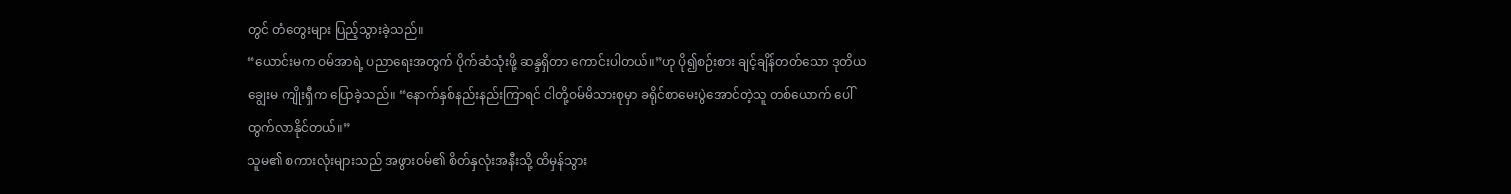တွင် တံတွေးများ ပြည့်သွားခဲ့သည်။
“ယောင်းမက ဝမ်အာရဲ့ ပညာရေးအတွက် ပိုက်ဆံသုံးဖို့ ဆန္ဒရှိတာ ကောင်းပါတယ်။”ဟု ပို၍စဉ်းစား ချင့်ချိန်တတ်သော ဒုတိယချွေးမ ကျိုးရှီက ပြောခဲ့သည်။ “နောက်နှစ်နည်းနည်းကြာရင် ငါတို့ဝမ်မိသားစုမှာ ခရိုင်စာမေးပွဲအောင်တဲ့သူ တစ်ယောက် ပေါ်ထွက်လာနိုင်တယ်။”
သူမ၏ စကားလုံးများသည် အဖွားဝမ်၏ စိတ်နှလုံးအနီးသို့ ထိမှန်သွား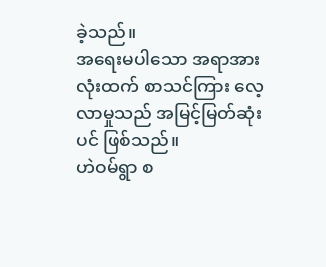ခဲ့သည်။
အရေးမပါသော အရာအားလုံးထက် စာသင်ကြား လေ့လာမှုသည် အမြင့်မြတ်ဆုံးပင် ဖြစ်သည်။
ဟဲဝမ်ရွာ စ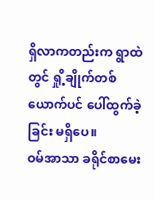ရှိလာကတည်းက ရွာထဲတွင် ရှို့ချိုက်တစ်ယောက်ပင် ပေါ်ထွက်ခဲ့ခြင်း မရှိပေ။
ဝမ်အာသာ ခရိုင်စာမေး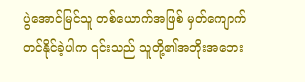ပွဲအောင်မြင်သူ တစ်ယောက်အဖြစ် မှတ်ကျောက်တင်နိုင်ခဲ့ပါက ၎င်းသည် သူတို့၏အဘိုးအဘေး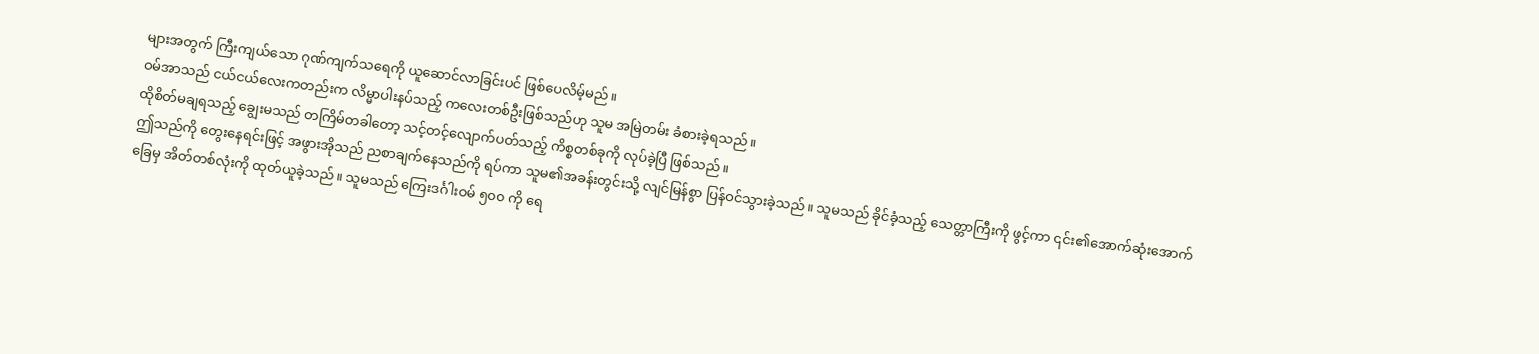များအတွက် ကြီးကျယ်သော ဂုဏ်ကျက်သရေကို ယူဆောင်လာခြင်းပင် ဖြစ်ပေလိမ့်မည်။
ဝမ်အာသည် ငယ်ငယ်လေးကတည်းက လိမ္မာပါးနပ်သည့် ကလေးတစ်ဦးဖြစ်သည်ဟု သူမ အမြဲတမ်း ခံစားခဲ့ရသည်။
ထိုစိတ်မချရသည့် ချွေးမသည် တကြိမ်တခါတော့ သင့်တင့်လျောက်ပတ်သည့် ကိစ္စတစ်ခုကို လုပ်ခဲ့ပြီ ဖြစ်သည်။
ဤသည်ကို တွေးနေရင်းဖြင့် အဖွားအိုသည် ညစာချက်နေသည်ကို ရပ်ကာ သူမ၏အခန်းတွင်းသို့ လျင်မြန်စွာ ပြန်ဝင်သွားခဲ့သည်။ သူမသည် ခိုင်ခံ့သည့် သေတ္တာကြီးကို ဖွင့်ကာ ၎င်း၏အောက်ဆုံးအောက်ခြေမှ အိတ်တစ်လုံးကို ထုတ်ယူခဲ့သည်။ သူမသည် ကြေးဒင်္ဂါးဝမ် ၅၀၀ ကို ရေ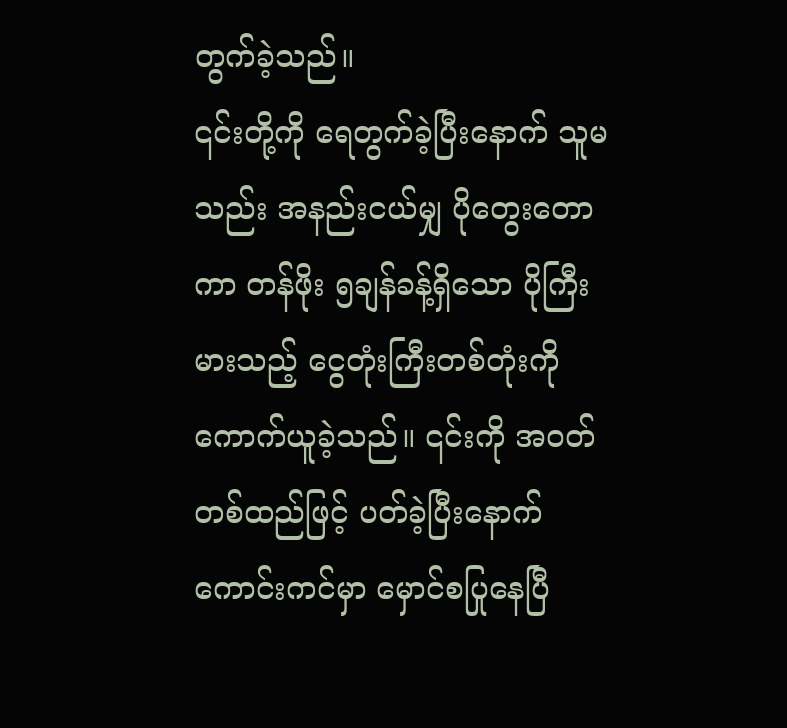တွက်ခဲ့သည်။
၎င်းတို့ကို ရေတွက်ခဲ့ပြီးနောက် သူမသည်း အနည်းငယ်မျှ ပိုတွေးတောကာ တန်ဖိုး ၅ချန်ခန့်ရှိသော ပိုကြီးမားသည့် ငွေတုံးကြီးတစ်တုံးကို ကောက်ယူခဲ့သည်။ ၎င်းကို အဝတ်တစ်ထည်ဖြင့် ပတ်ခဲ့ပြီးနောက် ကောင်းကင်မှာ မှောင်စပြုနေပြီ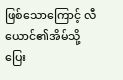ဖြစ်သောကြောင့် လီယောင်၏အိမ်သို့ ပြေး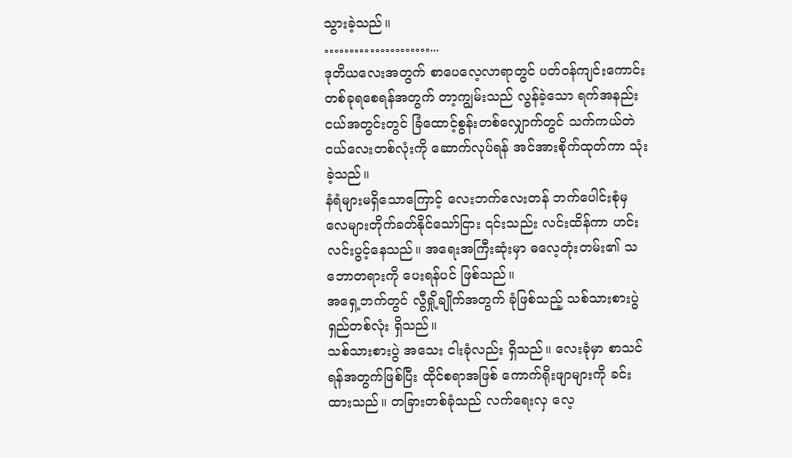သွားခဲ့သည်။
…………………...
ဒုတိယလေးအတွက် စာပေလေ့လာရာတွင် ပတ်ဝန်ကျင်းကောင်း တစ်ခုရစေရန်အတွက် တာ့ကျွမ်းသည် လွန်ခဲ့သော ရက်အနည်းငယ်အတွင်းတွင် ခြံထောင့်စွန်းတစ်လျှောက်တွင် သက်ကယ်တဲငယ်လေးတစ်လုံးကို ဆောက်လုပ်ရန် အင်အားစိုက်ထုတ်ကာ သုံးခဲ့သည်။
နံရံများမရှိသောကြောင့် လေးဘက်လေးတန် ဘက်ပေါင်းစုံမှ လေများတိုက်ခတ်နိုင်သော်ငြား ၎င်းသည်း လင်းထိန်ကာ ဟင်းလင်းပွင့်နေသည်။ အရေးအကြီးဆုံးမှာ ဓလေ့တုံးတမ်း၏ သဘောတရားကို ပေးရန်ပင် ဖြစ်သည်။
အရှေ့ဘက်တွင် လွီရှို့ချိုက်အတွက် ခုံဖြစ်သည့် သစ်သားစားပွဲရှည်တစ်လုံး ရှိသည်။
သစ်သားစားပွဲ အသေး ငါးခုံလည်း ရှိသည်။ လေးခုံမှာ စာသင်ရန်အတွက်ဖြစ်ပြီး ထိုင်စရာအဖြစ် ကောက်ရိုးဖျာများကို ခင်းထားသည်။ တခြားတစ်ခုံသည် လက်ရေးလှ လေ့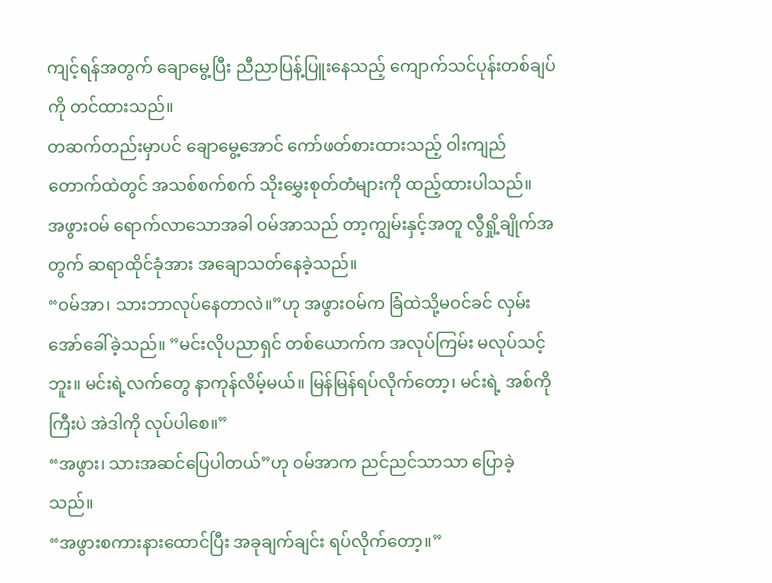ကျင့်ရန်အတွက် ချောမွေ့ပြီး ညီညာပြန့်ပြူးနေသည့် ကျောက်သင်ပုန်းတစ်ချပ်ကို တင်ထားသည်။
တဆက်တည်းမှာပင် ချောမွေ့အောင် ကော်ဖတ်စားထားသည့် ဝါးကျည်တောက်ထဲတွင် အသစ်စက်စက် သိုးမွှေးစုတ်တံများကို ထည့်ထားပါသည်။
အဖွားဝမ် ရောက်လာသောအခါ ဝမ်အာသည် တာ့ကျွမ်းနှင့်အတူ လွီရှို့ချိုက်အတွက် ဆရာထိုင်ခုံအား အချောသတ်နေခဲ့သည်။
“ဝမ်အာ၊ သားဘာလုပ်နေတာလဲ။”ဟု အဖွားဝမ်က ခြံထဲသို့မဝင်ခင် လှမ်းအော်ခေါ်ခဲ့သည်။ ”မင်းလိုပညာရှင် တစ်ယောက်က အလုပ်ကြမ်း မလုပ်သင့်ဘူး။ မင်းရဲ့လက်တွေ နာကုန်လိမ့်မယ်။ မြန်မြန်ရပ်လိုက်တော့၊ မင်းရဲ့ အစ်ကိုကြီးပဲ အဲဒါကို လုပ်ပါစေ။”
“အဖွား၊ သားအဆင်ပြေပါတယ်”ဟု ဝမ်အာက ညင်ညင်သာသာ ပြောခဲ့သည်။
“အဖွားစကားနားထောင်ပြီး အခုချက်ချင်း ရပ်လိုက်တော့။”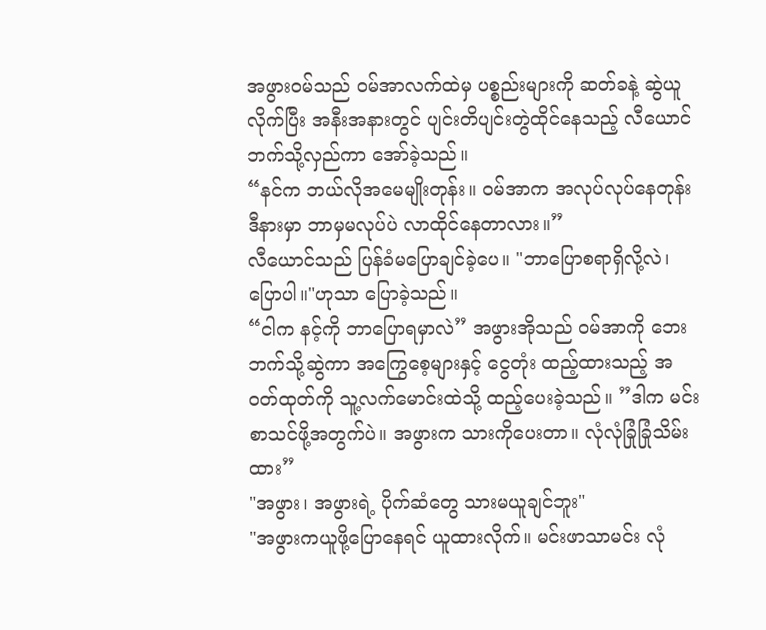အဖွားဝမ်သည် ဝမ်အာလက်ထဲမှ ပစ္စည်းများကို ဆတ်ခနဲ့ ဆွဲယူလိုက်ပြီး အနီးအနားတွင် ပျင်းတိပျင်းတွဲထိုင်နေသည့် လီယောင်ဘက်သို့လှည်ကာ အော်ခဲ့သည်။
“နင်က ဘယ်လိုအမေမျိုးတုန်း။ ဝမ်အာက အလုပ်လုပ်နေတုန်း ဒီနားမှာ ဘာမှမလုပ်ပဲ လာထိုင်နေတာလား။”
လီယောင်သည် ပြန်ခံမပြောချင်ခဲ့ပေ။ "ဘာပြောစရာရှိလို့လဲ၊ ပြောပါ။"ဟုသာ ပြောခဲ့သည်။
“ငါက နင့်ကို ဘာပြောရမှာလဲ” အဖွားအိုသည် ဝမ်အာကို ဘေးဘက်သို့ဆွဲကာ အကြွေစေ့များနှင့် ငွေတုံး ထည့်ထားသည့် အဝတ်ထုတ်ကို သူ့လက်မောင်းထဲသို့ ထည့်ပေးခဲ့သည်။ ”ဒါက မင်းစာသင်ဖို့အတွက်ပဲ။ အဖွားက သားကိုပေးတာ။ လုံလုံခြုံခြုံသိမ်းထား”
"အဖွား၊ အဖွားရဲ့ ပိုက်ဆံတွေ သားမယူချင်ဘူး"
"အဖွားကယူဖို့ပြောနေရင် ယူထားလိုက်။ မင်းဖာသာမင်း လုံ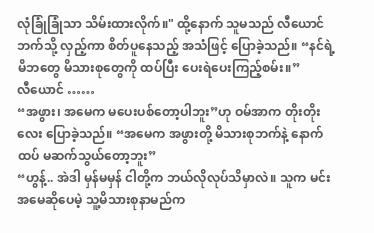လုံခြုံခြုံသာ သိမ်းထားလိုက်။" ထို့နောက် သူမသည် လီယောင်ဘက်သို့ လှည့်ကာ စိတ်ပူနေသည့် အသံဖြင့် ပြောခဲ့သည်။ “နင်ရဲ့ မိဘတွေ မိသားစုတွေကို ထပ်ပြီး ပေးရဲပေးကြည့်စမ်း။”
လီယောင် ……
“အဖွား၊ အမေက မပေးပစ်တော့ပါဘူး”ဟု ဝမ်အာက တိုးတိုးလေး ပြောခဲ့သည်။ “အမေက အဖွားတို့ မိသားစုဘက်နဲ့ နောက်ထပ် မဆက်သွယ်တော့ဘူး”
“ဟွန့်.. အဲဒါ မှန်မမှန် ငါတို့က ဘယ်လိုလုပ်သိမှာလဲ။ သူက မင်းအမေဆိုပေမဲ့ သူ့မိသားစုနာမည်က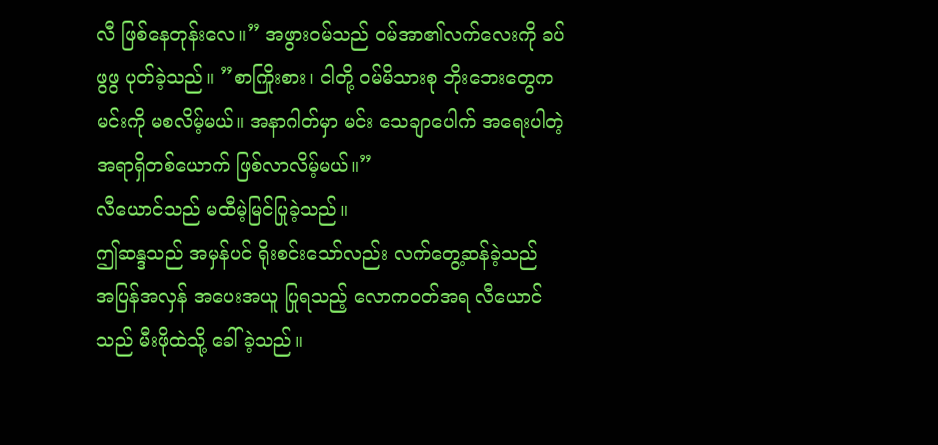လီ ဖြစ်နေတုန်းလေ။” အဖွားဝမ်သည် ဝမ်အာ၏လက်လေးကို ခပ်ဖွဖွ ပုတ်ခဲ့သည်။ ”စာကြိုးစား၊ ငါတို့ ဝမ်မိသားစု ဘိုးဘေးတွေက မင်းကို မစလိမ့်မယ်။ အနာဂါတ်မှာ မင်း သေချာပေါက် အရေးပါတဲ့ အရာရှိတစ်ယောက် ဖြစ်လာလိမ့်မယ်။”
လီယောင်သည် မထီမဲ့မြင်ပြုခဲ့သည်။
ဤဆန္ဒသည် အမှန်ပင် ရိုးစင်းသော်လည်း လက်တွေ့ဆန်ခဲ့သည်
အပြန်အလှန် အပေးအယူ ပြုရသည့် လောကဝတ်အရ လီယောင်သည် မီးဖိုထဲသို့ ခေါ်ခဲ့သည်။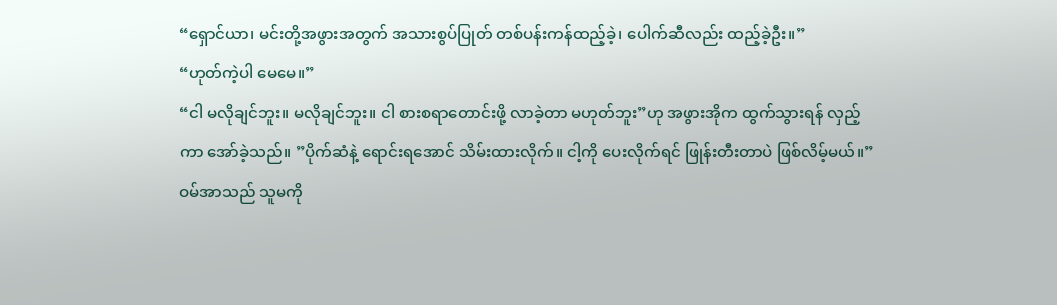“ရှောင်ယာ၊ မင်းတို့အဖွားအတွက် အသားစွပ်ပြုတ် တစ်ပန်းကန်ထည့်ခဲ့၊ ပေါက်ဆီလည်း ထည့်ခဲ့ဦး။”
“ဟုတ်ကဲ့ပါ မေမေ။”
“ငါ မလိုချင်ဘူး။ မလိုချင်ဘူး။ ငါ စားစရာတောင်းဖို့ လာခဲ့တာ မဟုတ်ဘူး”ဟု အဖွားအိုက ထွက်သွားရန် လှည့်ကာ အော်ခဲ့သည်။ ”ပိုက်ဆံနဲ့ ရောင်းရအောင် သိမ်းထားလိုက်။ ငါ့ကို ပေးလိုက်ရင် ဖြုန်းတီးတာပဲ ဖြစ်လိမ့်မယ်။”
ဝမ်အာသည် သူမကို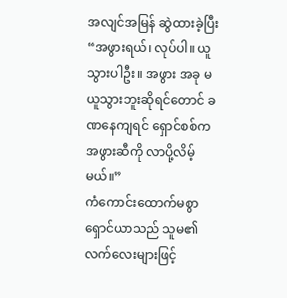အလျင်အမြန် ဆွဲထားခဲ့ပြီး “အဖွားရယ်၊ လုပ်ပါ။ ယူသွားပါဦး။ အဖွား အခု မယူသွားဘူးဆိုရင်တောင် ခဏနေကျရင် ရှောင်စစ်က အဖွားဆီကို လာပို့လိမ့်မယ်။”
ကံကောင်းထောက်မစွာ ရှောင်ယာသည် သူမ၏ လက်လေးများဖြင့်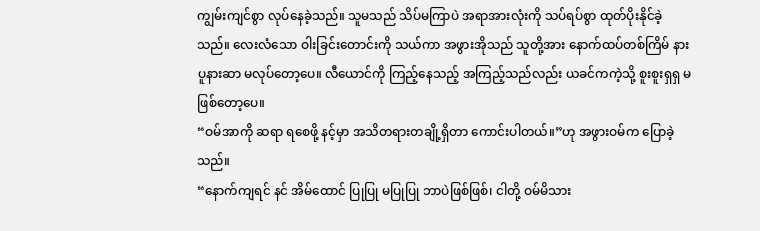ကျွမ်းကျင်စွာ လုပ်နေခဲ့သည်။ သူမသည် သိပ်မကြာပဲ အရာအားလုံးကို သပ်ရပ်စွာ ထုတ်ပိုးနိုင်ခဲ့သည်။ လေးလံသော ဝါးခြင်းတောင်းကို သယ်ကာ အဖွားအိုသည် သူတို့အား နောက်ထပ်တစ်ကြိမ် နားပူနားဆာ မလုပ်တော့ပေ။ လီယောင်ကို ကြည့်နေသည့် အကြည့်သည်လည်း ယခင်ကကဲ့သို့ စူးစူးရှရှ မဖြစ်တော့ပေ။
“ဝမ်အာကို ဆရာ ရစေဖို့ နင့်မှာ အသိတရားတချို့ရှိတာ ကောင်းပါတယ်။”ဟု အဖွားဝမ်က ပြောခဲ့သည်။
“နောက်ကျရင် နင် အိမ်ထောင် ပြုပြု မပြုပြု ဘာပဲဖြစ်ဖြစ်၊ ငါတို့ ဝမ်မိသား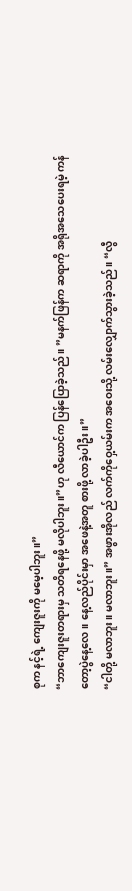စုက နင့်ရဲ့ ကျေးဇူးကို မမေ့ပါဘူး။”
“ဘာကျေးဇူးတရားမှ သတိရနေဖို့ မလိုပါဘူး။”ဟု လီယောင်က ပြန်ပြောခဲ့သည်။ ”မနက်ဖြန်က ဆရာကို အရိုအသေပေးရမဲ့ ကန်တော့ပွဲနေ့လေ။ နေ့လည်ပိုင်းမှာ အဖေနဲ့အတူ စားဖို့ လာခဲ့ပါဦး။”
“ငါတို့ မလာဘူး။ မလာဘူး။” အဖွားအိုလည် လက်ကိုဝှေ့ယမ်းက အဝေးသို့ လမ်းလျှောက်သွားခဲ့သည်။ “လွီ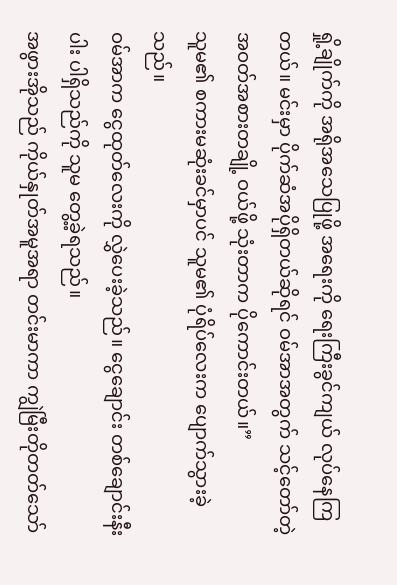ရှို့ချိုက်ကို အရိုအသေပြုဖို့ အရေးကို ရေးကြီးခွင်ကျယ် လုပ်နေကြတယ်။ မင်းမှာ ပိုက်ဆံအပိုရှိတယ်ဆိုရင် ဝမ်အာအတွက် သင့်တော်တဲ့ အဝတ်အစားတချို့ ဝယ်ဖို့ သုံးတာက ပိုကောင်းတယ်။”
သူမ၏ စကားမဆုံးခင်မှာပင် သူမ၏ ပုံရိပ်လေးက ပျောက်သွားခဲ့သည်။
ဝမ်အာက ငွေထုတ်လေးကို လွှဲပေးခဲ့သည်။ ငွေချောင်း တစ်ချောင်းနီးပါး ပါရှိသည်ကို သူမ တွေ့ခဲ့ရသည်။
အဖွားအိုသည် ကိုယ်နှုတ်အမူအရာ တင်းမာကာ ကျွဲမြီးတိုတတ်သော်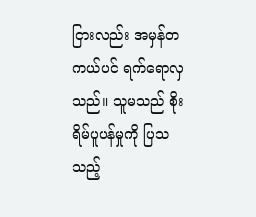ငြားလည်း အမှန်တကယ်ပင် ရက်ရောလှသည်။ သူမသည် စိုးရိမ်ပူပန်မှုကို ပြသသည့်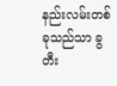နည်းလမ်းတစ်ခုသည်သာ ခွတီး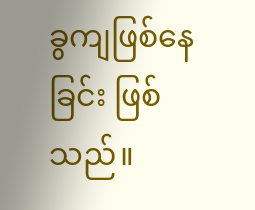ခွကျဖြစ်နေခြင်း ဖြစ်သည်။